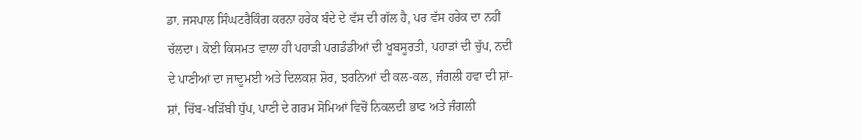ਡਾ. ਜਸਪਾਲ ਸਿੰਘਟਰੈਕਿੰਗ ਕਰਨਾ ਹਰੇਕ ਬੰਦੇ ਦੇ ਵੱਸ ਦੀ ਗੱਲ ਹੈ, ਪਰ ਵੱਸ ਹਰੇਕ ਦਾ ਨਹੀਂ ਚੱਲਦਾ। ਕੋਈ ਕਿਸਮਤ ਵਾਲਾ ਹੀ ਪਹਾੜੀ ਪਗਡੰਡੀਆਂ ਦੀ ਖੂਬਸੂਰਤੀ, ਪਹਾੜਾਂ ਦੀ ਚੁੱਪ, ਨਦੀ ਦੇ ਪਾਣੀਆਂ ਦਾ ਜਾਦੂਮਈ ਅਤੇ ਦਿਲਕਸ਼ ਸ਼ੋਰ, ਝਰਨਿਆਂ ਦੀ ਕਲ-ਕਲ, ਜੰਗਲੀ ਹਵਾ ਦੀ ਸ਼ਾਂ-ਸ਼ਾਂ, ਚਿੱਬ-ਖੜਿੱਬੀ ਧੁੱਪ, ਪਾਣੀ ਦੇ ਗਰਮ ਸੋਮਿਆਂ ਵਿਚੋਂ ਨਿਕਲਦੀ ਭਾਫ ਅਤੇ ਜੰਗਲੀ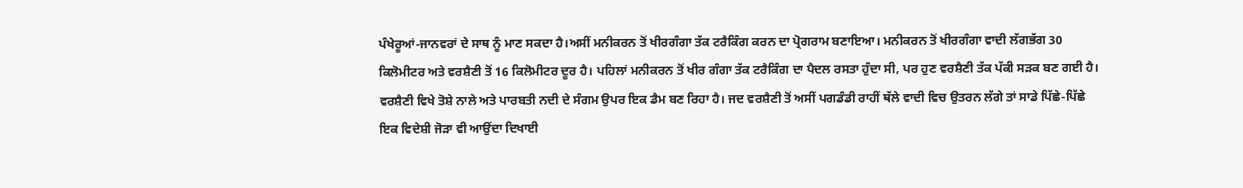ਪੰਖੇਰੂਆਂ-ਜਾਨਵਰਾਂ ਦੇ ਸਾਥ ਨੂੰ ਮਾਣ ਸਕਦਾ ਹੈ।ਅਸੀਂ ਮਨੀਕਰਨ ਤੋਂ ਖੀਰਗੰਗਾ ਤੱਕ ਟਰੈਕਿੰਗ ਕਰਨ ਦਾ ਪ੍ਰੋਗਰਾਮ ਬਣਾਇਆ। ਮਨੀਕਰਨ ਤੋਂ ਖੀਰਗੰਗਾ ਵਾਦੀ ਲੱਗਭੱਗ 30 ਕਿਲੋਮੀਟਰ ਅਤੇ ਵਰਸ਼ੈਣੀ ਤੋਂ 16 ਕਿਲੋਮੀਟਰ ਦੂਰ ਹੈ। ਪਹਿਲਾਂ ਮਨੀਕਰਨ ਤੋਂ ਖੀਰ ਗੰਗਾ ਤੱਕ ਟਰੈਕਿੰਗ ਦਾ ਪੈਦਲ ਰਸਤਾ ਹੁੰਦਾ ਸੀ, ਪਰ ਹੁਣ ਵਰਸ਼ੈਣੀ ਤੱਕ ਪੱਕੀ ਸੜਕ ਬਣ ਗਈ ਹੈ।
ਵਰਸ਼ੈਣੀ ਵਿਖੇ ਤੋਸ਼ੇ ਨਾਲੇ ਅਤੇ ਪਾਰਬਤੀ ਨਦੀ ਦੇ ਸੰਗਮ ਉਪਰ ਇਕ ਡੈਮ ਬਣ ਰਿਹਾ ਹੈ। ਜਦ ਵਰਸ਼ੈਣੀ ਤੋਂ ਅਸੀਂ ਪਗਡੰਡੀ ਰਾਹੀਂ ਥੱਲੇ ਵਾਦੀ ਵਿਚ ਉਤਰਨ ਲੱਗੇ ਤਾਂ ਸਾਡੇ ਪਿੱਛੇ-ਪਿੱਛੇ ਇਕ ਵਿਦੇਸ਼ੀ ਜੋੜਾ ਵੀ ਆਉਂਦਾ ਦਿਖਾਈ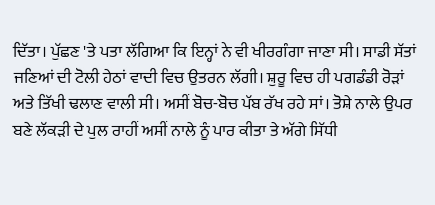ਦਿੱਤਾ। ਪੁੱਛਣ 'ਤੇ ਪਤਾ ਲੱਗਿਆ ਕਿ ਇਨ੍ਹਾਂ ਨੇ ਵੀ ਖੀਰਗੰਗਾ ਜਾਣਾ ਸੀ। ਸਾਡੀ ਸੱਤਾਂ ਜਣਿਆਂ ਦੀ ਟੋਲੀ ਹੇਠਾਂ ਵਾਦੀ ਵਿਚ ਉਤਰਨ ਲੱਗੀ। ਸ਼ੁਰੂ ਵਿਚ ਹੀ ਪਗਡੰਡੀ ਰੋੜਾਂ ਅਤੇ ਤਿੱਖੀ ਢਲਾਣ ਵਾਲੀ ਸੀ। ਅਸੀਂ ਬੋਚ-ਬੋਚ ਪੱਬ ਰੱਖ ਰਹੇ ਸਾਂ। ਤੋਸ਼ੇ ਨਾਲੇ ਉਪਰ ਬਣੇ ਲੱਕੜੀ ਦੇ ਪੁਲ ਰਾਹੀਂ ਅਸੀਂ ਨਾਲੇ ਨੂੰ ਪਾਰ ਕੀਤਾ ਤੇ ਅੱਗੇ ਸਿੱਧੀ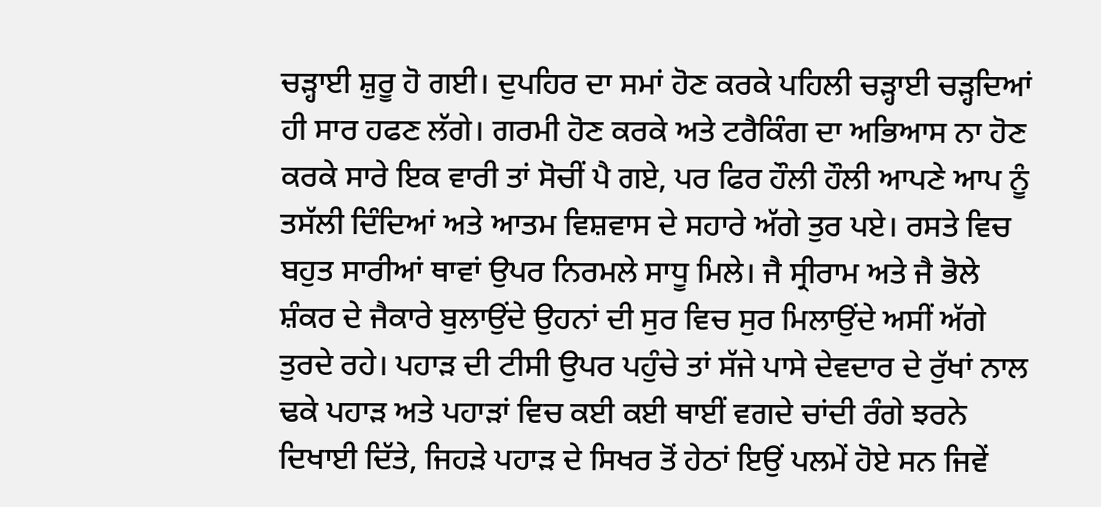ਚੜ੍ਹਾਈ ਸ਼ੁਰੂ ਹੋ ਗਈ। ਦੁਪਹਿਰ ਦਾ ਸਮਾਂ ਹੋਣ ਕਰਕੇ ਪਹਿਲੀ ਚੜ੍ਹਾਈ ਚੜ੍ਹਦਿਆਂ ਹੀ ਸਾਰ ਹਫਣ ਲੱਗੇ। ਗਰਮੀ ਹੋਣ ਕਰਕੇ ਅਤੇ ਟਰੈਕਿੰਗ ਦਾ ਅਭਿਆਸ ਨਾ ਹੋਣ ਕਰਕੇ ਸਾਰੇ ਇਕ ਵਾਰੀ ਤਾਂ ਸੋਚੀਂ ਪੈ ਗਏ, ਪਰ ਫਿਰ ਹੌਲੀ ਹੌਲੀ ਆਪਣੇ ਆਪ ਨੂੰ ਤਸੱਲੀ ਦਿੰਦਿਆਂ ਅਤੇ ਆਤਮ ਵਿਸ਼ਵਾਸ ਦੇ ਸਹਾਰੇ ਅੱਗੇ ਤੁਰ ਪਏ। ਰਸਤੇ ਵਿਚ ਬਹੁਤ ਸਾਰੀਆਂ ਥਾਵਾਂ ਉਪਰ ਨਿਰਮਲੇ ਸਾਧੂ ਮਿਲੇ। ਜੈ ਸ੍ਰੀਰਾਮ ਅਤੇ ਜੈ ਭੋਲੇ ਸ਼ੰਕਰ ਦੇ ਜੈਕਾਰੇ ਬੁਲਾਉਂਦੇ ਉਹਨਾਂ ਦੀ ਸੁਰ ਵਿਚ ਸੁਰ ਮਿਲਾਉਂਦੇ ਅਸੀਂ ਅੱਗੇ ਤੁਰਦੇ ਰਹੇ। ਪਹਾੜ ਦੀ ਟੀਸੀ ਉਪਰ ਪਹੁੰਚੇ ਤਾਂ ਸੱਜੇ ਪਾਸੇ ਦੇਵਦਾਰ ਦੇ ਰੁੱਖਾਂ ਨਾਲ ਢਕੇ ਪਹਾੜ ਅਤੇ ਪਹਾੜਾਂ ਵਿਚ ਕਈ ਕਈ ਥਾਈਂ ਵਗਦੇ ਚਾਂਦੀ ਰੰਗੇ ਝਰਨੇ ਦਿਖਾਈ ਦਿੱਤੇ, ਜਿਹੜੇ ਪਹਾੜ ਦੇ ਸਿਖਰ ਤੋਂ ਹੇਠਾਂ ਇਉਂ ਪਲਮੇਂ ਹੋਏ ਸਨ ਜਿਵੇਂ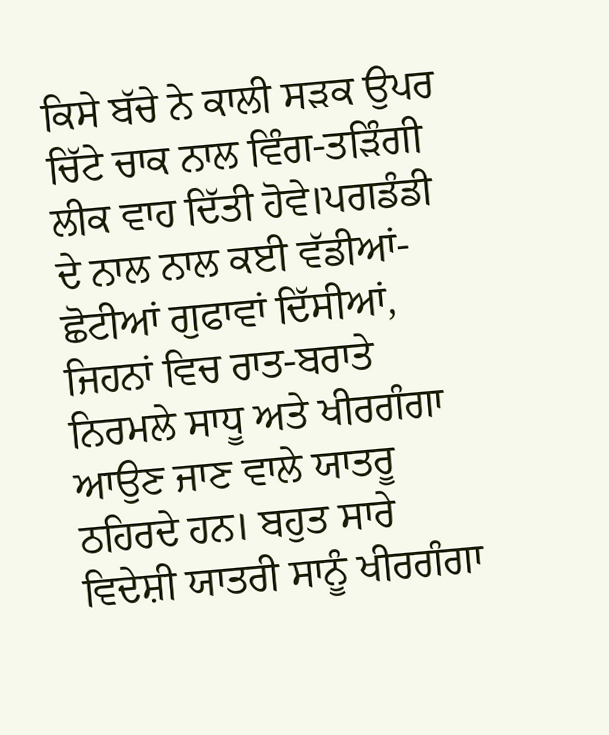ਕਿਸੇ ਬੱਚੇ ਨੇ ਕਾਲੀ ਸੜਕ ਉਪਰ ਚਿੱਟੇ ਚਾਕ ਨਾਲ ਵਿੰਗ-ਤੜਿੰਗੀ ਲੀਕ ਵਾਹ ਦਿੱਤੀ ਹੋਵੇ।ਪਗਡੰਡੀ ਦੇ ਨਾਲ ਨਾਲ ਕਈ ਵੱਡੀਆਂ-ਛੋਟੀਆਂ ਗੁਫਾਵਾਂ ਦਿੱਸੀਆਂ, ਜਿਹਨਾਂ ਵਿਚ ਰਾਤ-ਬਰਾਤੇ ਨਿਰਮਲੇ ਸਾਧੂ ਅਤੇ ਖੀਰਗੰਗਾ ਆਉਣ ਜਾਣ ਵਾਲੇ ਯਾਤਰੂ ਠਹਿਰਦੇ ਹਨ। ਬਹੁਤ ਸਾਰੇ ਵਿਦੇਸ਼ੀ ਯਾਤਰੀ ਸਾਨੂੰ ਖੀਰਗੰਗਾ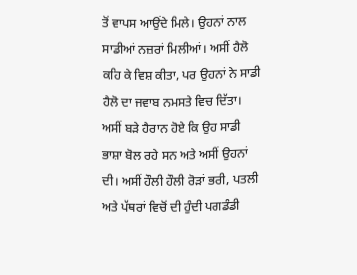ਤੋਂ ਵਾਪਸ ਆਉਂਦੇ ਮਿਲੇ। ਉਹਨਾਂ ਨਾਲ ਸਾਡੀਆਂ ਨਜ਼ਰਾਂ ਮਿਲੀਆਂ। ਅਸੀਂ ਹੈਲੋ ਕਹਿ ਕੇ ਵਿਸ਼ ਕੀਤਾ, ਪਰ ਉਹਨਾਂ ਨੇ ਸਾਡੀ ਹੈਲੋ ਦਾ ਜਵਾਬ ਨਮਸਤੇ ਵਿਚ ਦਿੱਤਾ। ਅਸੀਂ ਬੜੇ ਹੈਰਾਨ ਹੋਏ ਕਿ ਉਹ ਸਾਡੀ ਭਾਸ਼ਾ ਬੋਲ ਰਹੇ ਸਨ ਅਤੇ ਅਸੀਂ ਉਹਨਾਂ ਦੀ। ਅਸੀਂ ਹੌਲੀ ਹੌਲੀ ਰੋੜਾਂ ਭਰੀ, ਪਤਲੀ ਅਤੇ ਪੱਥਰਾਂ ਵਿਚੋਂ ਦੀ ਹੁੰਦੀ ਪਗਡੰਡੀ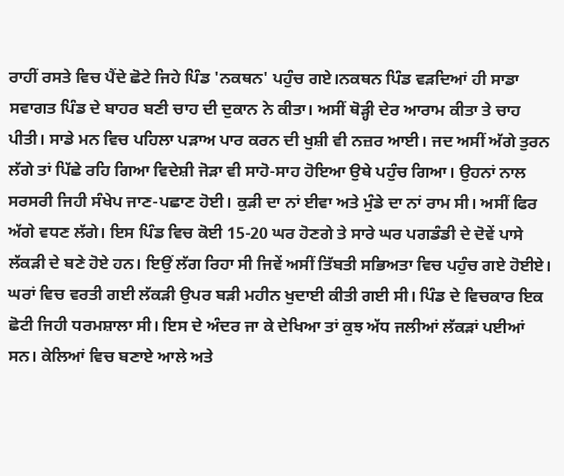ਰਾਹੀਂ ਰਸਤੇ ਵਿਚ ਪੈਂਦੇ ਛੋਟੇ ਜਿਹੇ ਪਿੰਡ 'ਨਕਥਨ' ਪਹੁੰਚ ਗਏ।ਨਕਥਨ ਪਿੰਡ ਵੜਦਿਆਂ ਹੀ ਸਾਡਾ ਸਵਾਗਤ ਪਿੰਡ ਦੇ ਬਾਹਰ ਬਣੀ ਚਾਹ ਦੀ ਦੁਕਾਨ ਨੇ ਕੀਤਾ। ਅਸੀਂ ਥੋੜ੍ਹੀ ਦੇਰ ਆਰਾਮ ਕੀਤਾ ਤੇ ਚਾਹ ਪੀਤੀ। ਸਾਡੇ ਮਨ ਵਿਚ ਪਹਿਲਾ ਪੜਾਅ ਪਾਰ ਕਰਨ ਦੀ ਖੁਸ਼ੀ ਵੀ ਨਜ਼ਰ ਆਈ। ਜਦ ਅਸੀਂ ਅੱਗੇ ਤੁਰਨ ਲੱਗੇ ਤਾਂ ਪਿੱਛੇ ਰਹਿ ਗਿਆ ਵਿਦੇਸ਼ੀ ਜੋੜਾ ਵੀ ਸਾਹੋ-ਸਾਹ ਹੋਇਆ ਉਥੇ ਪਹੁੰਚ ਗਿਆ। ਉਹਨਾਂ ਨਾਲ ਸਰਸਰੀ ਜਿਹੀ ਸੰਖੇਪ ਜਾਣ-ਪਛਾਣ ਹੋਈ। ਕੁੜੀ ਦਾ ਨਾਂ ਈਵਾ ਅਤੇ ਮੁੰਡੇ ਦਾ ਨਾਂ ਰਾਮ ਸੀ। ਅਸੀਂ ਫਿਰ ਅੱਗੇ ਵਧਣ ਲੱਗੇ। ਇਸ ਪਿੰਡ ਵਿਚ ਕੋਈ 15-20 ਘਰ ਹੋਣਗੇ ਤੇ ਸਾਰੇ ਘਰ ਪਗਡੰਡੀ ਦੇ ਦੋਵੇਂ ਪਾਸੇ ਲੱਕੜੀ ਦੇ ਬਣੇ ਹੋਏ ਹਨ। ਇਉਂ ਲੱਗ ਰਿਹਾ ਸੀ ਜਿਵੇਂ ਅਸੀਂ ਤਿੱਬਤੀ ਸਭਿਅਤਾ ਵਿਚ ਪਹੁੰਚ ਗਏ ਹੋਈਏ। ਘਰਾਂ ਵਿਚ ਵਰਤੀ ਗਈ ਲੱਕੜੀ ਉਪਰ ਬੜੀ ਮਹੀਨ ਖੁਦਾਈ ਕੀਤੀ ਗਈ ਸੀ। ਪਿੰਡ ਦੇ ਵਿਚਕਾਰ ਇਕ ਛੋਟੀ ਜਿਹੀ ਧਰਮਸ਼ਾਲਾ ਸੀ। ਇਸ ਦੇ ਅੰਦਰ ਜਾ ਕੇ ਦੇਖਿਆ ਤਾਂ ਕੁਝ ਅੱਧ ਜਲੀਆਂ ਲੱਕੜਾਂ ਪਈਆਂ ਸਨ। ਕੇਲਿਆਂ ਵਿਚ ਬਣਾਏ ਆਲੇ ਅਤੇ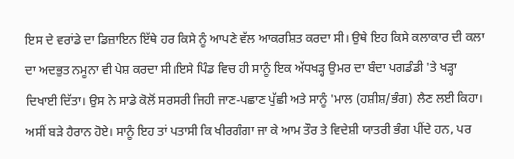ਇਸ ਦੇ ਵਰਾਂਡੇ ਦਾ ਡਿਜ਼ਾਇਨ ਇੱਥੇ ਹਰ ਕਿਸੇ ਨੂੰ ਆਪਣੇ ਵੱਲ ਆਕਰਸ਼ਿਤ ਕਰਦਾ ਸੀ। ਉਥੇ ਇਹ ਕਿਸੇ ਕਲਾਕਾਰ ਦੀ ਕਲਾ ਦਾ ਅਦਭੁਤ ਨਮੂਨਾ ਵੀ ਪੇਸ਼ ਕਰਦਾ ਸੀ।ਇਸੇ ਪਿੰਡ ਵਿਚ ਹੀ ਸਾਨੂੰ ਇਕ ਅੱਧਖੜ੍ਹ ਉਮਰ ਦਾ ਬੰਦਾ ਪਗਡੰਡੀ 'ਤੇ ਖੜ੍ਹਾ ਦਿਖਾਈ ਦਿੱਤਾ। ਉਸ ਨੇ ਸਾਡੇ ਕੋਲੋਂ ਸਰਸਰੀ ਜਿਹੀ ਜਾਣ-ਪਛਾਣ ਪੁੱਛੀ ਅਤੇ ਸਾਨੂੰ 'ਮਾਲ (ਹਸ਼ੀਸ਼/ਭੰਗ) ਲੈਣ ਲਈ ਕਿਹਾ। ਅਸੀਂ ਬੜੇ ਹੈਰਾਨ ਹੋਏ। ਸਾਨੂੰ ਇਹ ਤਾਂ ਪਤਾਸੀ ਕਿ ਖੀਰਗੰਗਾ ਜਾ ਕੇ ਆਮ ਤੌਰ ਤੇ ਵਿਦੇਸ਼ੀ ਯਾਤਰੀ ਭੰਗ ਪੀਂਦੇ ਹਨ, ਪਰ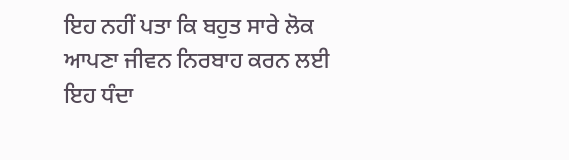ਇਹ ਨਹੀਂ ਪਤਾ ਕਿ ਬਹੁਤ ਸਾਰੇ ਲੋਕ ਆਪਣਾ ਜੀਵਨ ਨਿਰਬਾਹ ਕਰਨ ਲਈ ਇਹ ਧੰਦਾ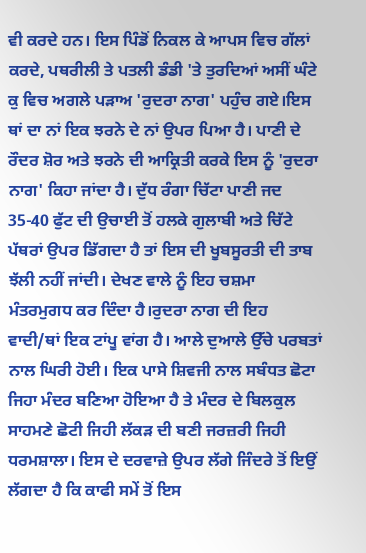ਵੀ ਕਰਦੇ ਹਨ। ਇਸ ਪਿੰਡੋਂ ਨਿਕਲ ਕੇ ਆਪਸ ਵਿਚ ਗੱਲਾਂ ਕਰਦੇ, ਪਥਰੀਲੀ ਤੇ ਪਤਲੀ ਡੰਡੀ 'ਤੇ ਤੁਰਦਿਆਂ ਅਸੀਂ ਘੰਟੇ ਕੁ ਵਿਚ ਅਗਲੇ ਪੜਾਅ 'ਰੁਦਰਾ ਨਾਗ' ਪਹੁੰਚ ਗਏ।ਇਸ ਥਾਂ ਦਾ ਨਾਂ ਇਕ ਝਰਨੇ ਦੇ ਨਾਂ ਉਪਰ ਪਿਆ ਹੈ। ਪਾਣੀ ਦੇ ਰੌਦਰ ਸ਼ੋਰ ਅਤੇ ਝਰਨੇ ਦੀ ਆਕ੍ਰਿਤੀ ਕਰਕੇ ਇਸ ਨੂੰ 'ਰੁਦਰਾ ਨਾਗ' ਕਿਹਾ ਜਾਂਦਾ ਹੈ। ਦੁੱਧ ਰੰਗਾ ਚਿੱਟਾ ਪਾਣੀ ਜਦ 35-40 ਫੁੱਟ ਦੀ ਉਚਾਈ ਤੋਂ ਹਲਕੇ ਗੁਲਾਬੀ ਅਤੇ ਚਿੱਟੇ ਪੱਥਰਾਂ ਉਪਰ ਡਿੱਗਦਾ ਹੈ ਤਾਂ ਇਸ ਦੀ ਖੂਬਸੂਰਤੀ ਦੀ ਤਾਬ ਝੱਲੀ ਨਹੀਂ ਜਾਂਦੀ। ਦੇਖਣ ਵਾਲੇ ਨੂੰ ਇਹ ਚਸ਼ਮਾ ਮੰਤਰਮੁਗਧ ਕਰ ਦਿੰਦਾ ਹੈ।ਰੁਦਰਾ ਨਾਗ ਦੀ ਇਹ ਵਾਦੀ/ਥਾਂ ਇਕ ਟਾਂਪੂ ਵਾਂਗ ਹੈ। ਆਲੇ ਦੁਆਲੇ ਉੱਚੇ ਪਰਬਤਾਂ ਨਾਲ ਘਿਰੀ ਹੋਈ। ਇਕ ਪਾਸੇ ਸ਼ਿਵਜੀ ਨਾਲ ਸਬੰਧਤ ਛੋਟਾ ਜਿਹਾ ਮੰਦਰ ਬਣਿਆ ਹੋਇਆ ਹੈ ਤੇ ਮੰਦਰ ਦੇ ਬਿਲਕੁਲ ਸਾਹਮਣੇ ਛੋਟੀ ਜਿਹੀ ਲੱਕੜ ਦੀ ਬਣੀ ਜਰਜ਼ਰੀ ਜਿਹੀ ਧਰਮਸ਼ਾਲਾ। ਇਸ ਦੇ ਦਰਵਾਜ਼ੇ ਉਪਰ ਲੱਗੇ ਜਿੰਦਰੇ ਤੋਂ ਇਉਂ ਲੱਗਦਾ ਹੈ ਕਿ ਕਾਫੀ ਸਮੇਂ ਤੋਂ ਇਸ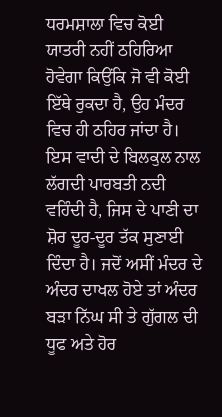ਧਰਮਸ਼ਾਲਾ ਵਿਚ ਕੋਈ ਯਾਤਰੀ ਨਹੀਂ ਠਹਿਰਿਆ ਹੋਵੇਗਾ ਕਿਉਂਕਿ ਜੋ ਵੀ ਕੋਈ ਇੱਥੇ ਰੁਕਦਾ ਹੈ, ਉਹ ਮੰਦਰ ਵਿਚ ਹੀ ਠਹਿਰ ਜਾਂਦਾ ਹੈ। ਇਸ ਵਾਦੀ ਦੇ ਬਿਲਕੁਲ ਨਾਲ ਲੱਗਦੀ ਪਾਰਬਤੀ ਨਦੀ ਵਹਿੰਦੀ ਹੈ, ਜਿਸ ਦੇ ਪਾਣੀ ਦਾ ਸ਼ੋਰ ਦੂਰ-ਦੂਰ ਤੱਕ ਸੁਣਾਈ ਦਿੰਦਾ ਹੈ। ਜਦੋਂ ਅਸੀਂ ਮੰਦਰ ਦੇ ਅੰਦਰ ਦਾਖਲ ਹੋਏ ਤਾਂ ਅੰਦਰ ਬੜਾ ਨਿੱਘ ਸੀ ਤੇ ਗੁੱਗਲ ਦੀ ਧੂਫ ਅਤੇ ਹੋਰ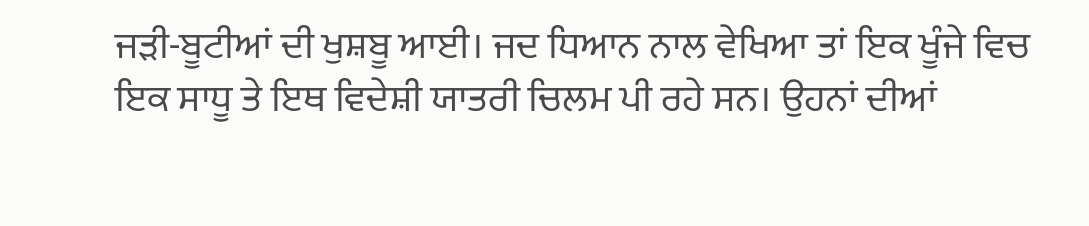ਜੜੀ-ਬੂਟੀਆਂ ਦੀ ਖੁਸ਼ਬੂ ਆਈ। ਜਦ ਧਿਆਨ ਨਾਲ ਵੇਖਿਆ ਤਾਂ ਇਕ ਖੂੰਜੇ ਵਿਚ ਇਕ ਸਾਧੂ ਤੇ ਇਥ ਵਿਦੇਸ਼ੀ ਯਾਤਰੀ ਚਿਲਮ ਪੀ ਰਹੇ ਸਨ। ਉਹਨਾਂ ਦੀਆਂ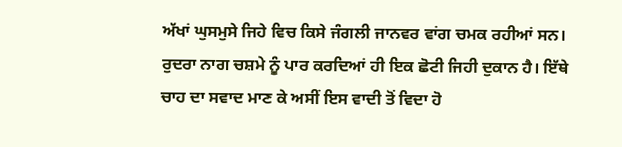ਅੱਖਾਂ ਘੁਸਮੁਸੇ ਜਿਹੇ ਵਿਚ ਕਿਸੇ ਜੰਗਲੀ ਜਾਨਵਰ ਵਾਂਗ ਚਮਕ ਰਹੀਆਂ ਸਨ। ਰੁਦਰਾ ਨਾਗ ਚਸ਼ਮੇ ਨੂੰ ਪਾਰ ਕਰਦਿਆਂ ਹੀ ਇਕ ਛੋਟੀ ਜਿਹੀ ਦੁਕਾਨ ਹੈ। ਇੱਥੇ ਚਾਹ ਦਾ ਸਵਾਦ ਮਾਣ ਕੇ ਅਸੀਂ ਇਸ ਵਾਦੀ ਤੋਂ ਵਿਦਾ ਹੋ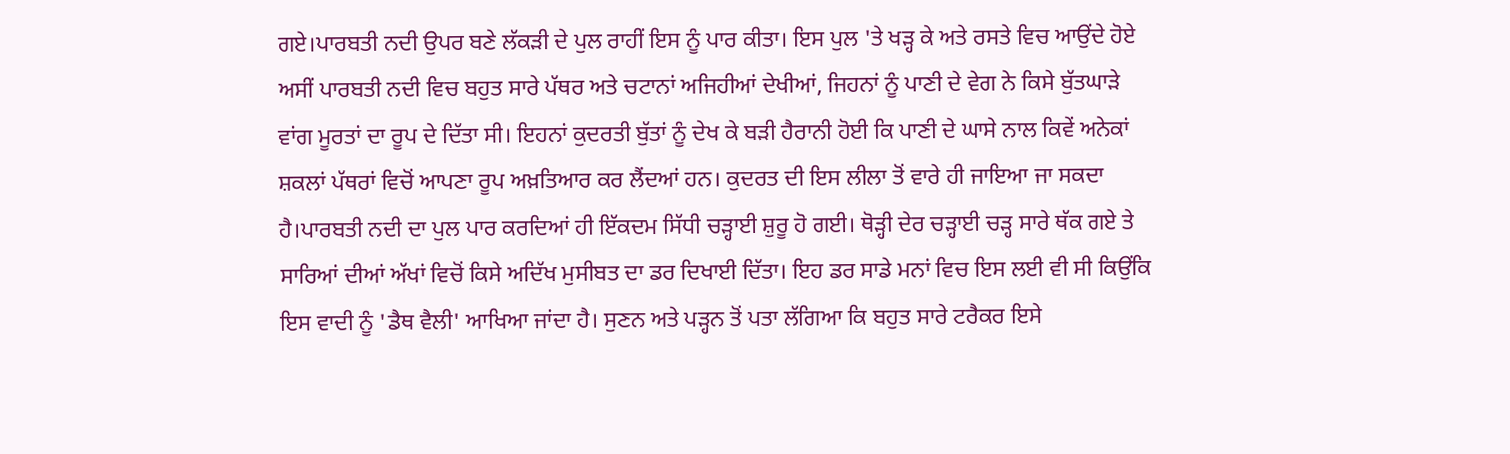ਗਏ।ਪਾਰਬਤੀ ਨਦੀ ਉਪਰ ਬਣੇ ਲੱਕੜੀ ਦੇ ਪੁਲ ਰਾਹੀਂ ਇਸ ਨੂੰ ਪਾਰ ਕੀਤਾ। ਇਸ ਪੁਲ 'ਤੇ ਖੜ੍ਹ ਕੇ ਅਤੇ ਰਸਤੇ ਵਿਚ ਆਉਂਦੇ ਹੋਏ ਅਸੀਂ ਪਾਰਬਤੀ ਨਦੀ ਵਿਚ ਬਹੁਤ ਸਾਰੇ ਪੱਥਰ ਅਤੇ ਚਟਾਨਾਂ ਅਜਿਹੀਆਂ ਦੇਖੀਆਂ, ਜਿਹਨਾਂ ਨੂੰ ਪਾਣੀ ਦੇ ਵੇਗ ਨੇ ਕਿਸੇ ਬੁੱਤਘਾੜੇ ਵਾਂਗ ਮੂਰਤਾਂ ਦਾ ਰੂਪ ਦੇ ਦਿੱਤਾ ਸੀ। ਇਹਨਾਂ ਕੁਦਰਤੀ ਬੁੱਤਾਂ ਨੂੰ ਦੇਖ ਕੇ ਬੜੀ ਹੈਰਾਨੀ ਹੋਈ ਕਿ ਪਾਣੀ ਦੇ ਘਾਸੇ ਨਾਲ ਕਿਵੇਂ ਅਨੇਕਾਂ ਸ਼ਕਲਾਂ ਪੱਥਰਾਂ ਵਿਚੋਂ ਆਪਣਾ ਰੂਪ ਅਖ਼ਤਿਆਰ ਕਰ ਲੈਂਦਆਂ ਹਨ। ਕੁਦਰਤ ਦੀ ਇਸ ਲੀਲਾ ਤੋਂ ਵਾਰੇ ਹੀ ਜਾਇਆ ਜਾ ਸਕਦਾ ਹੈ।ਪਾਰਬਤੀ ਨਦੀ ਦਾ ਪੁਲ ਪਾਰ ਕਰਦਿਆਂ ਹੀ ਇੱਕਦਮ ਸਿੱਧੀ ਚੜ੍ਹਾਈ ਸ਼ੁਰੂ ਹੋ ਗਈ। ਥੋੜ੍ਹੀ ਦੇਰ ਚੜ੍ਹਾਈ ਚੜ੍ਹ ਸਾਰੇ ਥੱਕ ਗਏ ਤੇ ਸਾਰਿਆਂ ਦੀਆਂ ਅੱਖਾਂ ਵਿਚੋਂ ਕਿਸੇ ਅਦਿੱਖ ਮੁਸੀਬਤ ਦਾ ਡਰ ਦਿਖਾਈ ਦਿੱਤਾ। ਇਹ ਡਰ ਸਾਡੇ ਮਨਾਂ ਵਿਚ ਇਸ ਲਈ ਵੀ ਸੀ ਕਿਉਂਕਿ ਇਸ ਵਾਦੀ ਨੂੰ 'ਡੈਥ ਵੈਲੀ' ਆਖਿਆ ਜਾਂਦਾ ਹੈ। ਸੁਣਨ ਅਤੇ ਪੜ੍ਹਨ ਤੋਂ ਪਤਾ ਲੱਗਿਆ ਕਿ ਬਹੁਤ ਸਾਰੇ ਟਰੈਕਰ ਇਸੇ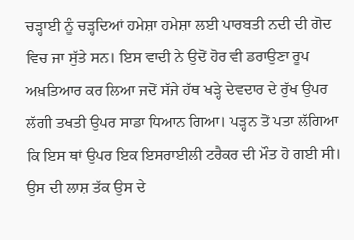ਚੜ੍ਹਾਈ ਨੂੰ ਚੜ੍ਹਦਿਆਂ ਹਮੇਸ਼ਾ ਹਮੇਸ਼ਾ ਲਈ ਪਾਰਬਤੀ ਨਦੀ ਦੀ ਗੋਦ ਵਿਚ ਜਾ ਸੁੱਤੇ ਸਨ। ਇਸ ਵਾਦੀ ਨੇ ਉਦੋਂ ਹੋਰ ਵੀ ਡਰਾਉਣਾ ਰੂਪ ਅਖ਼ਤਿਆਰ ਕਰ ਲਿਆ ਜਦੋਂ ਸੱਜੇ ਹੱਥ ਖੜ੍ਹੇ ਦੇਵਦਾਰ ਦੇ ਰੁੱਖ ਉਪਰ ਲੱਗੀ ਤਖਤੀ ਉਪਰ ਸਾਡਾ ਧਿਆਨ ਗਿਆ। ਪੜ੍ਹਨ ਤੋਂ ਪਤਾ ਲੱਗਿਆ ਕਿ ਇਸ ਥਾਂ ਉਪਰ ਇਕ ਇਸਰਾਈਲੀ ਟਰੈਕਰ ਦੀ ਮੌਤ ਹੋ ਗਈ ਸੀ। ਉਸ ਦੀ ਲਾਸ਼ ਤੱਕ ਉਸ ਦੇ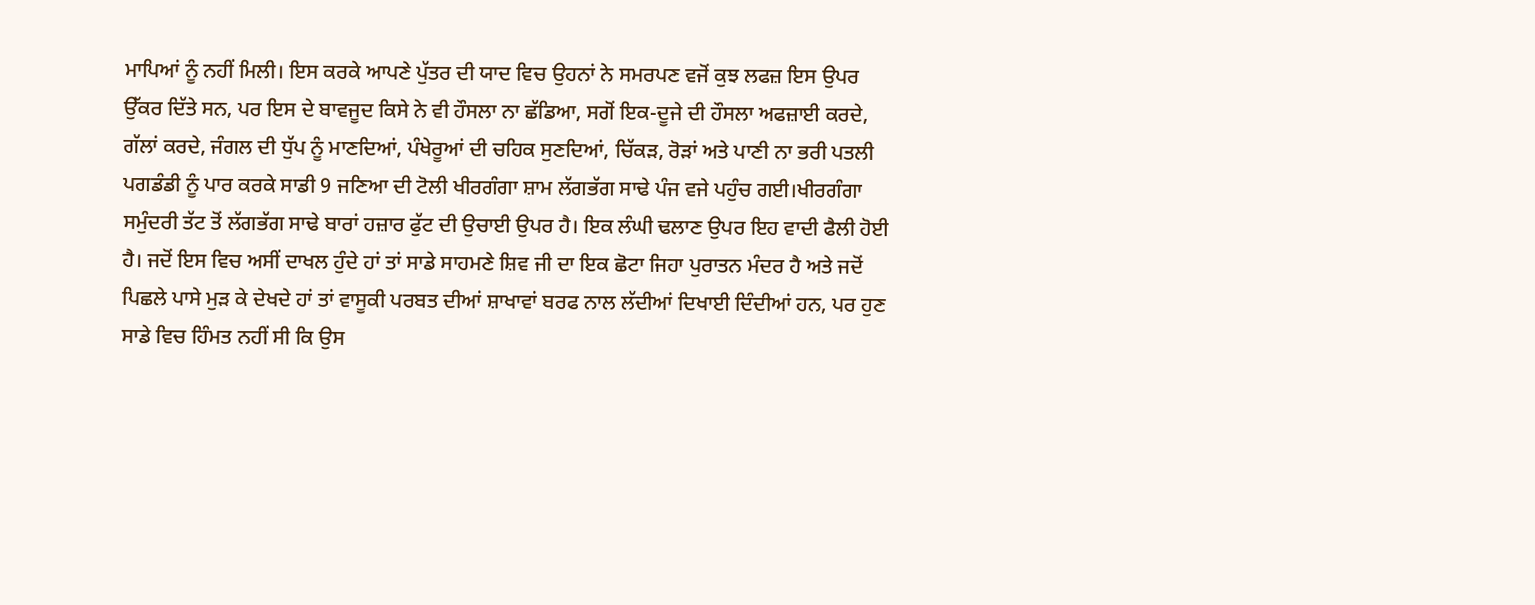ਮਾਪਿਆਂ ਨੂੰ ਨਹੀਂ ਮਿਲੀ। ਇਸ ਕਰਕੇ ਆਪਣੇ ਪੁੱਤਰ ਦੀ ਯਾਦ ਵਿਚ ਉਹਨਾਂ ਨੇ ਸਮਰਪਣ ਵਜੋਂ ਕੁਝ ਲਫਜ਼ ਇਸ ਉਪਰ ਉੱਕਰ ਦਿੱਤੇ ਸਨ, ਪਰ ਇਸ ਦੇ ਬਾਵਜੂਦ ਕਿਸੇ ਨੇ ਵੀ ਹੌਸਲਾ ਨਾ ਛੱਡਿਆ, ਸਗੋਂ ਇਕ-ਦੂਜੇ ਦੀ ਹੌਸਲਾ ਅਫਜ਼ਾਈ ਕਰਦੇ, ਗੱਲਾਂ ਕਰਦੇ, ਜੰਗਲ ਦੀ ਧੁੱਪ ਨੂੰ ਮਾਣਦਿਆਂ, ਪੰਖੇਰੂਆਂ ਦੀ ਚਹਿਕ ਸੁਣਦਿਆਂ, ਚਿੱਕੜ, ਰੋੜਾਂ ਅਤੇ ਪਾਣੀ ਨਾ ਭਰੀ ਪਤਲੀ ਪਗਡੰਡੀ ਨੂੰ ਪਾਰ ਕਰਕੇ ਸਾਡੀ 9 ਜਣਿਆ ਦੀ ਟੋਲੀ ਖੀਰਗੰਗਾ ਸ਼ਾਮ ਲੱਗਭੱਗ ਸਾਢੇ ਪੰਜ ਵਜੇ ਪਹੁੰਚ ਗਈ।ਖੀਰਗੰਗਾ ਸਮੁੰਦਰੀ ਤੱਟ ਤੋਂ ਲੱਗਭੱਗ ਸਾਢੇ ਬਾਰਾਂ ਹਜ਼ਾਰ ਫੁੱਟ ਦੀ ਉਚਾਈ ਉਪਰ ਹੈ। ਇਕ ਲੰਘੀ ਢਲਾਣ ਉਪਰ ਇਹ ਵਾਦੀ ਫੈਲੀ ਹੋਈ ਹੈ। ਜਦੋਂ ਇਸ ਵਿਚ ਅਸੀਂ ਦਾਖਲ ਹੁੰਦੇ ਹਾਂ ਤਾਂ ਸਾਡੇ ਸਾਹਮਣੇ ਸ਼ਿਵ ਜੀ ਦਾ ਇਕ ਛੋਟਾ ਜਿਹਾ ਪੁਰਾਤਨ ਮੰਦਰ ਹੈ ਅਤੇ ਜਦੋਂ ਪਿਛਲੇ ਪਾਸੇ ਮੁੜ ਕੇ ਦੇਖਦੇ ਹਾਂ ਤਾਂ ਵਾਸੂਕੀ ਪਰਬਤ ਦੀਆਂ ਸ਼ਾਖਾਵਾਂ ਬਰਫ ਨਾਲ ਲੱਦੀਆਂ ਦਿਖਾਈ ਦਿੰਦੀਆਂ ਹਨ, ਪਰ ਹੁਣ ਸਾਡੇ ਵਿਚ ਹਿੰਮਤ ਨਹੀਂ ਸੀ ਕਿ ਉਸ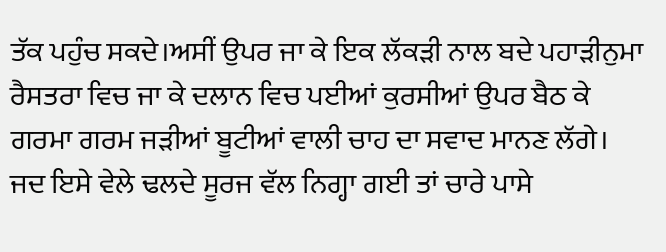ਤੱਕ ਪਹੁੰਚ ਸਕਦੇ।ਅਸੀਂ ਉਪਰ ਜਾ ਕੇ ਇਕ ਲੱਕੜੀ ਨਾਲ ਬਦੇ ਪਹਾੜੀਨੁਮਾ ਰੈਸਤਰਾ ਵਿਚ ਜਾ ਕੇ ਦਲਾਨ ਵਿਚ ਪਈਆਂ ਕੁਰਸੀਆਂ ਉਪਰ ਬੈਠ ਕੇ ਗਰਮਾ ਗਰਮ ਜੜੀਆਂ ਬੂਟੀਆਂ ਵਾਲੀ ਚਾਹ ਦਾ ਸਵਾਦ ਮਾਨਣ ਲੱਗੇ। ਜਦ ਇਸੇ ਵੇਲੇ ਢਲਦੇ ਸੂਰਜ ਵੱਲ ਨਿਗ੍ਹਾ ਗਈ ਤਾਂ ਚਾਰੇ ਪਾਸੇ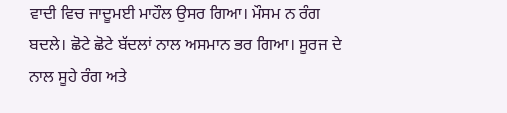ਵਾਦੀ ਵਿਚ ਜਾਦੂਮਈ ਮਾਹੌਲ ਉਸਰ ਗਿਆ। ਮੌਸਮ ਨ ਰੰਗ ਬਦਲੇ। ਛੋਟੇ ਛੋਟੇ ਬੱਦਲਾਂ ਨਾਲ ਅਸਮਾਨ ਭਰ ਗਿਆ। ਸੂਰਜ ਦੇ ਨਾਲ ਸੂਹੇ ਰੰਗ ਅਤੇ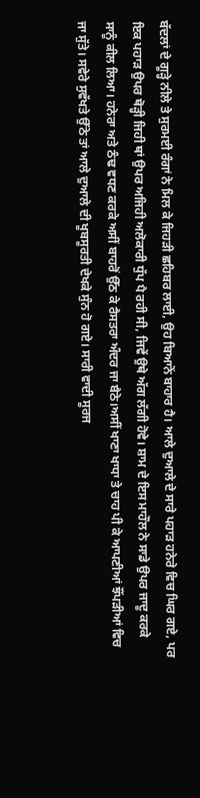ਬੱਦਲਾਂ ਦੇ ਗੂੜ੍ਹੇ ਨੀਲੇ ਤੇ ਸੁਰਮਈ ਰੰਗਾਂ ਨੇ ਮਿਲ ਕੇ ਜਿਹੜੀ ਛਹਿਬਰ ਲਾਈ, ਉਹ ਬਿਆਨੋਂ ਬਾਹਾਰ ਹੈ। ਆਲੇ ਦੁਆਲੇ ਦੇ ਸਾਰੇ ਪਹਾੜ ਹਨੇਰੇ ਵਿਚ ਘਿਰ ਗਏ, ਪਰ ਇਕ ਪਹਾੜ ਉਪਰ ਥੋੜ੍ਹੀ ਜਿਹੀ ਥਾਂ ਉਪਰ ਅਜਿਹੀ ਅਲੋਕਾਰੀ ਧੁੱਪ ਪੈ ਰਹੀ ਸੀ, ਜਿਵੇਂ ਉਥੇ ਅੱਗ ਲੱਗੀ ਹੋਵੇ। ਸ਼ਾਮ ਦੇ ਇਸ ਮਾਹੌਲ ਨੇ ਸਾਡੇ ਉਪਰ ਜਾਦੂ ਕਰਕੇ ਸਾਨੂੰ ਕੀਲ ਲਿਆ। ਹਨੇਰਾ ਅਤੇ ਠੰਢ ਵਧਣ ਕਰਕੇ ਅਸੀਂ ਬਾਹਰੋਂ ਉੱਠ ਕੇ ਰੈਸਤਰਾ ਅੰਦਰ ਜਾ ਬੈਠੇ।ਅਸੀਂ ਖਾਣਾ ਖਾਧਾ ਤੇ ਚਾਹ ਪੀ ਕੇ ਆਪਣੀਆਂ ਝੌਂਪੜੀਆਂ ਵਿਚ ਜਾ ਸੁੱਤੇ। ਸਵੇਰੇ ਸੁਵੱਖਤੇ ਉੱਠੇ ਤਾਂ ਆਲੇ ਦੁਆਲੇ ਦੀ ਖੂਬਸੂਰਤੀ ਦੇਖਕੇ ਸੁੰਨ ਹੋ ਗਏ। ਸਾਰੀ ਵਾਦੀ ਸੂਰਜ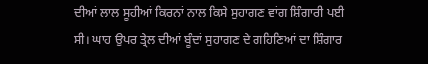ਦੀਆਂ ਲਾਲ ਸੂਹੀਆਂ ਕਿਰਨਾਂ ਨਾਲ ਕਿਸੇ ਸੁਹਾਗਣ ਵਾਂਗ ਸ਼ਿੰਗਾਰੀ ਪਈ ਸੀ। ਘਾਹ ਉਪਰ ਤ੍ਰੇਲ ਦੀਆਂ ਬੂੰਦਾਂ ਸੁਹਾਗਣ ਦੇ ਗਹਿਣਿਆਂ ਦਾ ਸ਼ਿੰਗਾਰ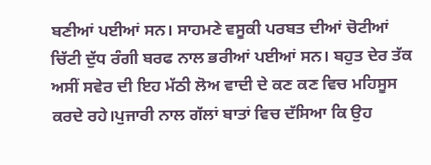ਬਣੀਆਂ ਪਈਆਂ ਸਨ। ਸਾਹਮਣੇ ਵਸੂਕੀ ਪਰਬਤ ਦੀਆਂ ਚੋਟੀਆਂ ਚਿੱਟੀ ਦੁੱਧ ਰੰਗੀ ਬਰਫ ਨਾਲ ਭਰੀਆਂ ਪਈਆਂ ਸਨ। ਬਹੁਤ ਦੇਰ ਤੱਕ ਅਸੀਂ ਸਵੇਰ ਦੀ ਇਹ ਮੱਠੀ ਲੋਅ ਵਾਦੀ ਦੇ ਕਣ ਕਣ ਵਿਚ ਮਹਿਸੂਸ ਕਰਦੇ ਰਹੇ।ਪੁਜਾਰੀ ਨਾਲ ਗੱਲਾਂ ਬਾਤਾਂ ਵਿਚ ਦੱਸਿਆ ਕਿ ਉਹ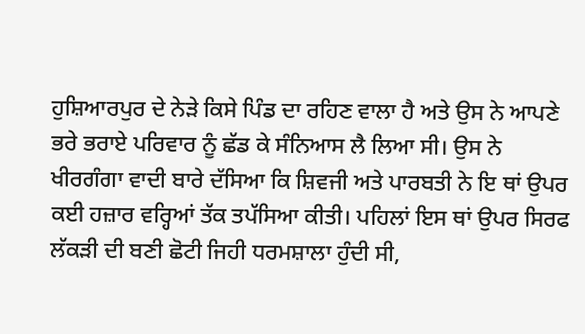ਹੁਸ਼ਿਆਰਪੁਰ ਦੇ ਨੇੜੇ ਕਿਸੇ ਪਿੰਡ ਦਾ ਰਹਿਣ ਵਾਲਾ ਹੈ ਅਤੇ ਉਸ ਨੇ ਆਪਣੇ ਭਰੇ ਭਰਾਏ ਪਰਿਵਾਰ ਨੂੰ ਛੱਡ ਕੇ ਸੰਨਿਆਸ ਲੈ ਲਿਆ ਸੀ। ਉਸ ਨੇ ਖੀਰਗੰਗਾ ਵਾਦੀ ਬਾਰੇ ਦੱਸਿਆ ਕਿ ਸ਼ਿਵਜੀ ਅਤੇ ਪਾਰਬਤੀ ਨੇ ਇ ਥਾਂ ਉਪਰ ਕਈ ਹਜ਼ਾਰ ਵਰ੍ਹਿਆਂ ਤੱਕ ਤਪੱਸਿਆ ਕੀਤੀ। ਪਹਿਲਾਂ ਇਸ ਥਾਂ ਉਪਰ ਸਿਰਫ ਲੱਕੜੀ ਦੀ ਬਣੀ ਛੋਟੀ ਜਿਹੀ ਧਰਮਸ਼ਾਲਾ ਹੁੰਦੀ ਸੀ,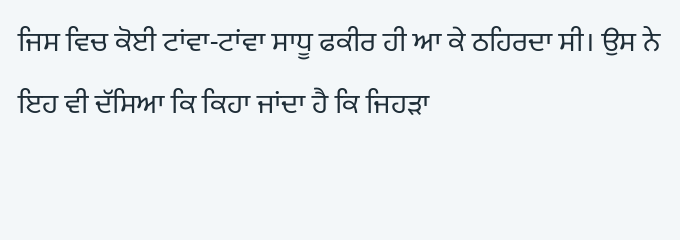ਜਿਸ ਵਿਚ ਕੋਈ ਟਾਂਵਾ-ਟਾਂਵਾ ਸਾਧੂ ਫਕੀਰ ਹੀ ਆ ਕੇ ਠਹਿਰਦਾ ਸੀ। ਉਸ ਨੇ ਇਹ ਵੀ ਦੱਸਿਆ ਕਿ ਕਿਹਾ ਜਾਂਦਾ ਹੈ ਕਿ ਜਿਹੜਾ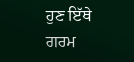ਹੁਣ ਇੱਥੇ ਗਰਮ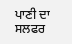ਪਾਣੀ ਦਾ ਸਲਫਰ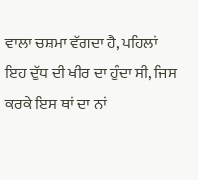ਵਾਲਾ ਚਸ਼ਮਾ ਵੱਗਦਾ ਹੈ, ਪਹਿਲਾਂ ਇਹ ਦੁੱਧ ਦੀ ਖੀਰ ਦਾ ਹੁੰਦਾ ਸੀ, ਜਿਸ ਕਰਕੇ ਇਸ ਥਾਂ ਦਾ ਨਾਂ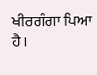ਖੀਰਗੰਗਾ ਪਿਆ ਹੈ।